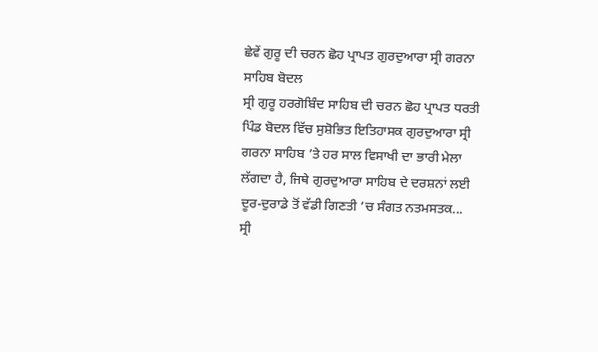ਛੇਵੇਂ ਗੁਰੂ ਦੀ ਚਰਨ ਛੋਹ ਪ੍ਰਾਪਤ ਗੁਰਦੁਆਰਾ ਸ੍ਰੀ ਗਰਨਾ ਸਾਹਿਬ ਬੋਦਲ
ਸ੍ਰੀ ਗੁਰੂ ਹਰਗੋਬਿੰਦ ਸਾਹਿਬ ਦੀ ਚਰਨ ਛੋਹ ਪ੍ਰਾਪਤ ਧਰਤੀ ਪਿੰਡ ਬੋਦਲ ਵਿੱਚ ਸੁਸ਼ੋਭਿਤ ਇਤਿਹਾਸਕ ਗੁਰਦੁਆਰਾ ਸ੍ਰੀ ਗਰਨਾ ਸਾਹਿਬ ’ਤੇ ਹਰ ਸਾਲ ਵਿਸਾਖੀ ਦਾ ਭਾਰੀ ਮੇਲਾ ਲੱਗਦਾ ਹੈ, ਜਿਥੇ ਗੁਰਦੁਆਰਾ ਸਾਹਿਬ ਦੇ ਦਰਸ਼ਨਾਂ ਲਈ ਦੂਰ-ਦੁਰਾਡੇ ਤੋਂ ਵੱਡੀ ਗਿਣਤੀ ’ਚ ਸੰਗਤ ਨਤਮਸਤਕ...
ਸ੍ਰੀ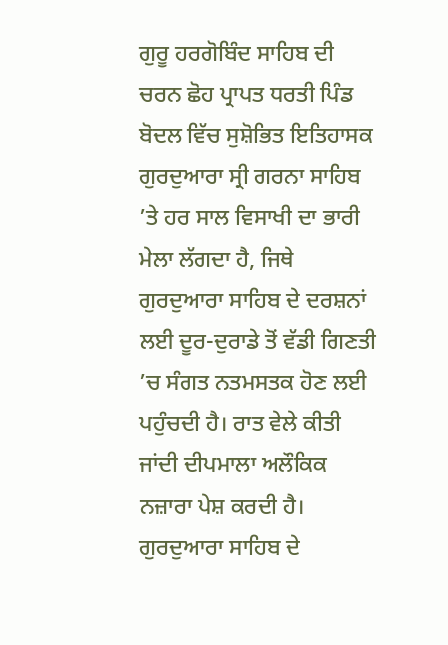ਗੁਰੂ ਹਰਗੋਬਿੰਦ ਸਾਹਿਬ ਦੀ ਚਰਨ ਛੋਹ ਪ੍ਰਾਪਤ ਧਰਤੀ ਪਿੰਡ ਬੋਦਲ ਵਿੱਚ ਸੁਸ਼ੋਭਿਤ ਇਤਿਹਾਸਕ ਗੁਰਦੁਆਰਾ ਸ੍ਰੀ ਗਰਨਾ ਸਾਹਿਬ ’ਤੇ ਹਰ ਸਾਲ ਵਿਸਾਖੀ ਦਾ ਭਾਰੀ ਮੇਲਾ ਲੱਗਦਾ ਹੈ, ਜਿਥੇ ਗੁਰਦੁਆਰਾ ਸਾਹਿਬ ਦੇ ਦਰਸ਼ਨਾਂ ਲਈ ਦੂਰ-ਦੁਰਾਡੇ ਤੋਂ ਵੱਡੀ ਗਿਣਤੀ ’ਚ ਸੰਗਤ ਨਤਮਸਤਕ ਹੋਣ ਲਈ ਪਹੁੰਚਦੀ ਹੈ। ਰਾਤ ਵੇਲੇ ਕੀਤੀ ਜਾਂਦੀ ਦੀਪਮਾਲਾ ਅਲੌਕਿਕ ਨਜ਼ਾਰਾ ਪੇਸ਼ ਕਰਦੀ ਹੈ। ਗੁਰਦੁਆਰਾ ਸਾਹਿਬ ਦੇ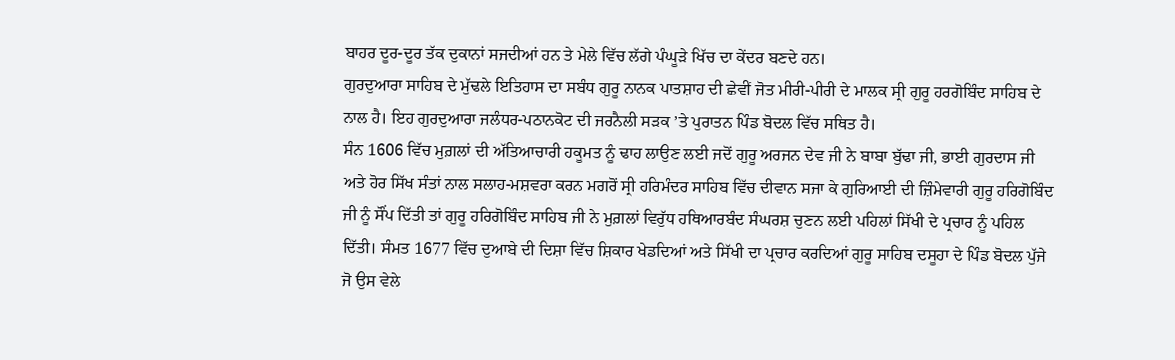ਬਾਹਰ ਦੂਰ-ਦੂਰ ਤੱਕ ਦੁਕਾਨਾਂ ਸਜਦੀਆਂ ਹਨ ਤੇ ਮੇਲੇ ਵਿੱਚ ਲੱਗੇ ਪੰਘੂੜੇ ਖਿੱਚ ਦਾ ਕੇਂਦਰ ਬਣਦੇ ਹਨ।
ਗੁਰਦੁਆਰਾ ਸਾਹਿਬ ਦੇ ਮੁੱਢਲੇ ਇਤਿਹਾਸ ਦਾ ਸਬੰਧ ਗੁਰੂ ਨਾਨਕ ਪਾਤਸ਼ਾਹ ਦੀ ਛੇਵੀਂ ਜੋਤ ਮੀਰੀ-ਪੀਰੀ ਦੇ ਮਾਲਕ ਸ੍ਰੀ ਗੁਰੂ ਹਰਗੋਬਿੰਦ ਸਾਹਿਬ ਦੇ ਨਾਲ ਹੈ। ਇਹ ਗੁਰਦੁਆਰਾ ਜਲੰਧਰ-ਪਠਾਨਕੋਟ ਦੀ ਜਰਨੈਲੀ ਸੜਕ ’ਤੇ ਪੁਰਾਤਨ ਪਿੰਡ ਬੋਦਲ ਵਿੱਚ ਸਥਿਤ ਹੈ।
ਸੰਨ 1606 ਵਿੱਚ ਮੁਗ਼ਲਾਂ ਦੀ ਅੱਤਿਆਚਾਰੀ ਹਕੂਮਤ ਨੂੰ ਢਾਹ ਲਾਉਣ ਲਈ ਜਦੋਂ ਗੁਰੂ ਅਰਜਨ ਦੇਵ ਜੀ ਨੇ ਬਾਬਾ ਬੁੱਢਾ ਜੀ, ਭਾਈ ਗੁਰਦਾਸ ਜੀ ਅਤੇ ਹੋਰ ਸਿੱਖ ਸੰਤਾਂ ਨਾਲ ਸਲਾਹ-ਮਸ਼ਵਰਾ ਕਰਨ ਮਗਰੋਂ ਸ੍ਰੀ ਹਰਿਮੰਦਰ ਸਾਹਿਬ ਵਿੱਚ ਦੀਵਾਨ ਸਜਾ ਕੇ ਗੁਰਿਆਈ ਦੀ ਜ਼ਿੰਮੇਵਾਰੀ ਗੁਰੂ ਹਰਿਗੋਬਿੰਦ ਜੀ ਨੂੰ ਸੌਂਪ ਦਿੱਤੀ ਤਾਂ ਗੁਰੂ ਹਰਿਗੋਬਿੰਦ ਸਾਹਿਬ ਜੀ ਨੇ ਮੁਗ਼ਲਾਂ ਵਿਰੁੱਧ ਹਥਿਆਰਬੰਦ ਸੰਘਰਸ਼ ਚੁਣਨ ਲਈ ਪਹਿਲਾਂ ਸਿੱਖੀ ਦੇ ਪ੍ਰਚਾਰ ਨੂੰ ਪਹਿਲ ਦਿੱਤੀ। ਸੰਮਤ 1677 ਵਿੱਚ ਦੁਆਬੇ ਦੀ ਦਿਸ਼ਾ ਵਿੱਚ ਸ਼ਿਕਾਰ ਖੇਡਦਿਆਂ ਅਤੇ ਸਿੱਖੀ ਦਾ ਪ੍ਰਚਾਰ ਕਰਦਿਆਂ ਗੁਰੂ ਸਾਹਿਬ ਦਸੂਹਾ ਦੇ ਪਿੰਡ ਬੋਦਲ ਪੁੱਜੇ ਜੋ ਉਸ ਵੇਲੇ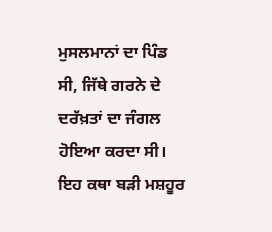ਮੁਸਲਮਾਨਾਂ ਦਾ ਪਿੰਡ ਸੀ, ਜਿੱਥੇ ਗਰਨੇ ਦੇ ਦਰੱਖ਼ਤਾਂ ਦਾ ਜੰਗਲ ਹੋਇਆ ਕਰਦਾ ਸੀ। ਇਹ ਕਥਾ ਬੜੀ ਮਸ਼ਹੂਰ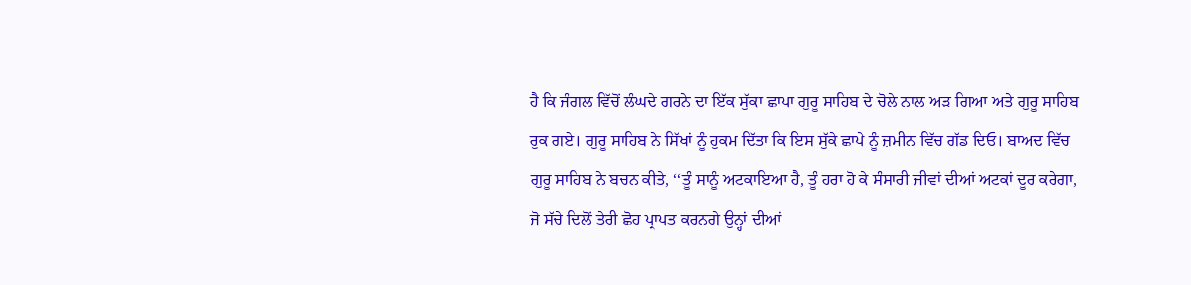ਹੈ ਕਿ ਜੰਗਲ ਵਿੱਚੋਂ ਲੰਘਦੇ ਗਰਨੇ ਦਾ ਇੱਕ ਸੁੱਕਾ ਛਾਪਾ ਗੁਰੂ ਸਾਹਿਬ ਦੇ ਚੋਲੇ ਨਾਲ ਅੜ ਗਿਆ ਅਤੇ ਗੁਰੂ ਸਾਹਿਬ ਰੁਕ ਗਏ। ਗੁਰੂ ਸਾਹਿਬ ਨੇ ਸਿੱਖਾਂ ਨੂੰ ਹੁਕਮ ਦਿੱਤਾ ਕਿ ਇਸ ਸੁੱਕੇ ਛਾਪੇ ਨੂੰ ਜ਼ਮੀਨ ਵਿੱਚ ਗੱਡ ਦਿਓ। ਬਾਅਦ ਵਿੱਚ ਗੁਰੂ ਸਾਹਿਬ ਨੇ ਬਚਨ ਕੀਤੇ, ‘‘ਤੂੰ ਸਾਨੂੰ ਅਟਕਾਇਆ ਹੈ, ਤੂੰ ਹਰਾ ਹੋ ਕੇ ਸੰਸਾਰੀ ਜੀਵਾਂ ਦੀਆਂ ਅਟਕਾਂ ਦੂਰ ਕਰੇਗਾ, ਜੋ ਸੱਚੇ ਦਿਲੋਂ ਤੇਰੀ ਛੋਹ ਪ੍ਰਾਪਤ ਕਰਨਗੇ ਉਨ੍ਹਾਂ ਦੀਆਂ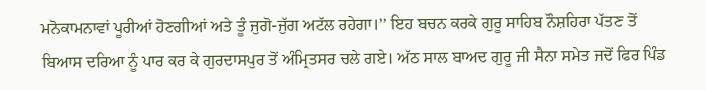ਮਨੋਕਾਮਨਾਵਾਂ ਪੂਰੀਆਂ ਹੋਣਗੀਆਂ ਅਤੇ ਤੂੰ ਜੁਗੋ-ਜੁੱਗ ਅਟੱਲ ਰਹੇਗਾ।’’ ਇਹ ਬਚਨ ਕਰਕੇ ਗੁਰੂ ਸਾਹਿਬ ਨੌਸ਼ਹਿਰਾ ਪੱਤਣ ਤੋਂ ਬਿਆਸ ਦਰਿਆ ਨੂੰ ਪਾਰ ਕਰ ਕੇ ਗੁਰਦਾਸਪੁਰ ਤੋਂ ਅੰਮ੍ਰਿਤਸਰ ਚਲੇ ਗਏ। ਅੱਠ ਸਾਲ ਬਾਅਦ ਗੁਰੂ ਜੀ ਸੈਨਾ ਸਮੇਤ ਜਦੋਂ ਫਿਰ ਪਿੰਡ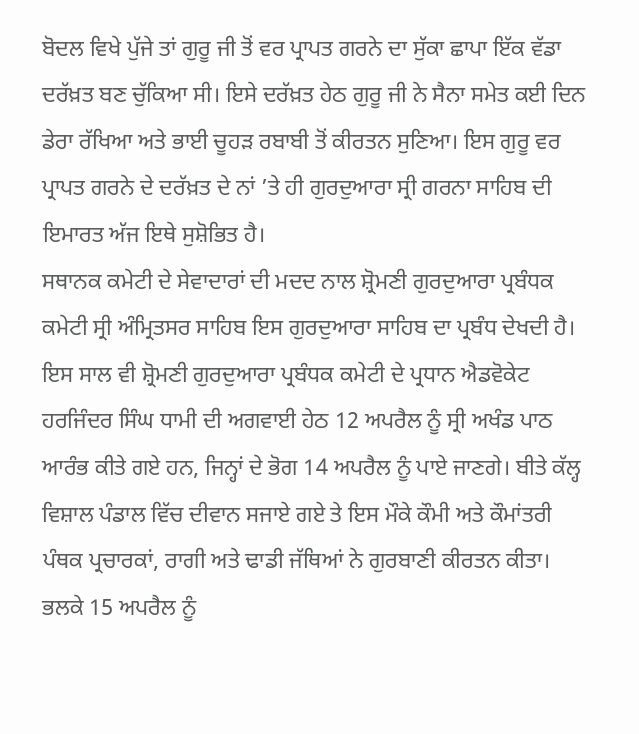ਬੋਦਲ ਵਿਖੇ ਪੁੱਜੇ ਤਾਂ ਗੁਰੂ ਜੀ ਤੋਂ ਵਰ ਪ੍ਰਾਪਤ ਗਰਨੇ ਦਾ ਸੁੱਕਾ ਛਾਪਾ ਇੱਕ ਵੱਡਾ ਦਰੱਖ਼ਤ ਬਣ ਚੁੱਕਿਆ ਸੀ। ਇਸੇ ਦਰੱਖ਼ਤ ਹੇਠ ਗੁਰੂ ਜੀ ਨੇ ਸੈਨਾ ਸਮੇਤ ਕਈ ਦਿਨ ਡੇਰਾ ਰੱਖਿਆ ਅਤੇ ਭਾਈ ਚੂਹੜ ਰਬਾਬੀ ਤੋਂ ਕੀਰਤਨ ਸੁਣਿਆ। ਇਸ ਗੁਰੂ ਵਰ ਪ੍ਰਾਪਤ ਗਰਨੇ ਦੇ ਦਰੱਖ਼ਤ ਦੇ ਨਾਂ ’ਤੇ ਹੀ ਗੁਰਦੁਆਰਾ ਸ੍ਰੀ ਗਰਨਾ ਸਾਹਿਬ ਦੀ ਇਮਾਰਤ ਅੱਜ ਇਥੇ ਸੁਸ਼ੋਭਿਤ ਹੈ।
ਸਥਾਨਕ ਕਮੇਟੀ ਦੇ ਸੇਵਾਦਾਰਾਂ ਦੀ ਮਦਦ ਨਾਲ ਸ਼੍ਰੋਮਣੀ ਗੁਰਦੁਆਰਾ ਪ੍ਰਬੰਧਕ ਕਮੇਟੀ ਸ੍ਰੀ ਅੰਮ੍ਰਿਤਸਰ ਸਾਹਿਬ ਇਸ ਗੁਰਦੁਆਰਾ ਸਾਹਿਬ ਦਾ ਪ੍ਰਬੰਧ ਦੇਖਦੀ ਹੈ। ਇਸ ਸਾਲ ਵੀ ਸ਼੍ਰੋਮਣੀ ਗੁਰਦੁਆਰਾ ਪ੍ਰਬੰਧਕ ਕਮੇਟੀ ਦੇ ਪ੍ਰਧਾਨ ਐਡਵੋਕੇਟ ਹਰਜਿੰਦਰ ਸਿੰਘ ਧਾਮੀ ਦੀ ਅਗਵਾਈ ਹੇਠ 12 ਅਪਰੈਲ ਨੂੰ ਸ੍ਰੀ ਅਖੰਡ ਪਾਠ ਆਰੰਭ ਕੀਤੇ ਗਏ ਹਨ, ਜਿਨ੍ਹਾਂ ਦੇ ਭੋਗ 14 ਅਪਰੈਲ ਨੂੰ ਪਾਏ ਜਾਣਗੇ। ਬੀਤੇ ਕੱਲ੍ਹ ਵਿਸ਼ਾਲ ਪੰਡਾਲ ਵਿੱਚ ਦੀਵਾਨ ਸਜਾਏ ਗਏ ਤੇ ਇਸ ਮੌਕੇ ਕੌਮੀ ਅਤੇ ਕੌਮਾਂਤਰੀ ਪੰਥਕ ਪ੍ਰਚਾਰਕਾਂ, ਰਾਗੀ ਅਤੇ ਢਾਡੀ ਜੱਥਿਆਂ ਨੇ ਗੁਰਬਾਣੀ ਕੀਰਤਨ ਕੀਤਾ। ਭਲਕੇ 15 ਅਪਰੈਲ ਨੂੰ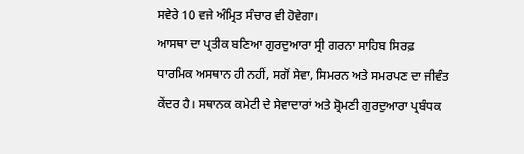ਸਵੇਰੇ 10 ਵਜੇ ਅੰਮ੍ਰਿਤ ਸੰਚਾਰ ਵੀ ਹੋਵੇਗਾ।
ਆਸਥਾ ਦਾ ਪ੍ਰਤੀਕ ਬਣਿਆ ਗੁਰਦੁਆਰਾ ਸ੍ਰੀ ਗਰਨਾ ਸਾਹਿਬ ਸਿਰਫ਼ ਧਾਰਮਿਕ ਅਸਥਾਨ ਹੀ ਨਹੀਂ, ਸਗੋਂ ਸੇਵਾ, ਸਿਮਰਨ ਅਤੇ ਸਮਰਪਣ ਦਾ ਜੀਵੰਤ ਕੇਂਦਰ ਹੈ। ਸਥਾਨਕ ਕਮੇਟੀ ਦੇ ਸੇਵਾਦਾਰਾਂ ਅਤੇ ਸ਼੍ਰੋਮਣੀ ਗੁਰਦੁਆਰਾ ਪ੍ਰਬੰਧਕ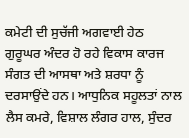ਕਮੇਟੀ ਦੀ ਸੁਚੱਜੀ ਅਗਵਾਈ ਹੇਠ ਗੁਰੂਘਰ ਅੰਦਰ ਹੋ ਰਹੇ ਵਿਕਾਸ ਕਾਰਜ ਸੰਗਤ ਦੀ ਆਸਥਾ ਅਤੇ ਸ਼ਰਧਾ ਨੂੰ ਦਰਸਾਉਂਦੇ ਹਨ। ਆਧੁਨਿਕ ਸਹੂਲਤਾਂ ਨਾਲ ਲੈਸ ਕਮਰੇ, ਵਿਸ਼ਾਲ ਲੰਗਰ ਹਾਲ, ਸੁੰਦਰ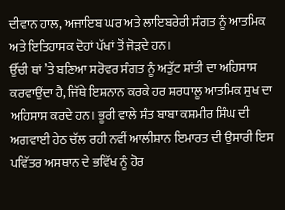ਦੀਵਾਨ ਹਾਲ, ਅਜਾਇਬ ਘਰ ਅਤੇ ਲਾਇਬਰੇਰੀ ਸੰਗਤ ਨੂੰ ਆਤਮਿਕ ਅਤੇ ਇਤਿਹਾਸਕ ਦੋਹਾਂ ਪੱਖਾਂ ਤੋਂ ਜੋੜਦੇ ਹਨ।
ਉੱਚੀ ਥਾਂ ’ਤੇ ਬਣਿਆ ਸਰੋਵਰ ਸੰਗਤ ਨੂੰ ਅਤੁੱਟ ਸ਼ਾਂਤੀ ਦਾ ਅਹਿਸਾਸ ਕਰਵਾਉਂਦਾ ਹੈ, ਜਿੱਥੇ ਇਸ਼ਨਾਨ ਕਰਕੇ ਹਰ ਸ਼ਰਧਾਲੂ ਆਤਮਿਕ ਸੁਖ ਦਾ ਅਹਿਸਾਸ ਕਰਦੇ ਹਨ। ਭੂਰੀ ਵਾਲੇ ਸੰਤ ਬਾਬਾ ਕਸ਼ਮੀਰ ਸਿੰਘ ਦੀ ਅਗਵਾਈ ਹੇਠ ਚੱਲ ਰਹੀ ਨਵੀਂ ਆਲੀਸ਼ਾਨ ਇਮਾਰਤ ਦੀ ਉਸਾਰੀ ਇਸ ਪਵਿੱਤਰ ਅਸਥਾਨ ਦੇ ਭਵਿੱਖ ਨੂੰ ਹੋਰ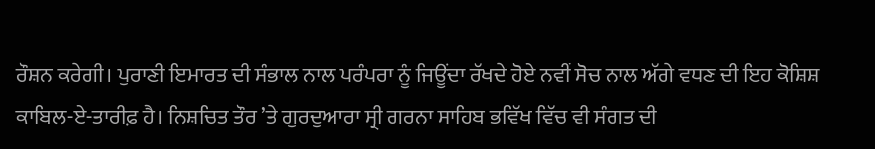ਰੌਸ਼ਨ ਕਰੇਗੀ। ਪੁਰਾਣੀ ਇਮਾਰਤ ਦੀ ਸੰਭਾਲ ਨਾਲ ਪਰੰਪਰਾ ਨੂੰ ਜਿਊਂਦਾ ਰੱਖਦੇ ਹੋਏ ਨਵੀਂ ਸੋਚ ਨਾਲ ਅੱਗੇ ਵਧਣ ਦੀ ਇਹ ਕੋਸ਼ਿਸ਼ ਕਾਬਿਲ-ਏ-ਤਾਰੀਫ਼ ਹੈ। ਨਿਸ਼ਚਿਤ ਤੌਰ ’ਤੇ ਗੁਰਦੁਆਰਾ ਸ੍ਰੀ ਗਰਨਾ ਸਾਹਿਬ ਭਵਿੱਖ ਵਿੱਚ ਵੀ ਸੰਗਤ ਦੀ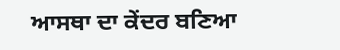ਆਸਥਾ ਦਾ ਕੇਂਦਰ ਬਣਿਆ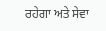ਰਹੇਗਾ ਅਤੇ ਸੇਵਾ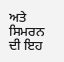ਅਤੇ ਸਿਮਰਨ ਦੀ ਇਹ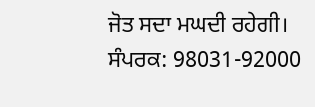ਜੋਤ ਸਦਾ ਮਘਦੀ ਰਹੇਗੀ।
ਸੰਪਰਕ: 98031-92000